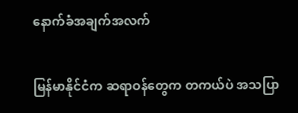နောက်ခံအချက်အလက်

မြန်မာနိုင်ငံက ဆရာဝန်တွေက တကယ်ပဲ အသပြာ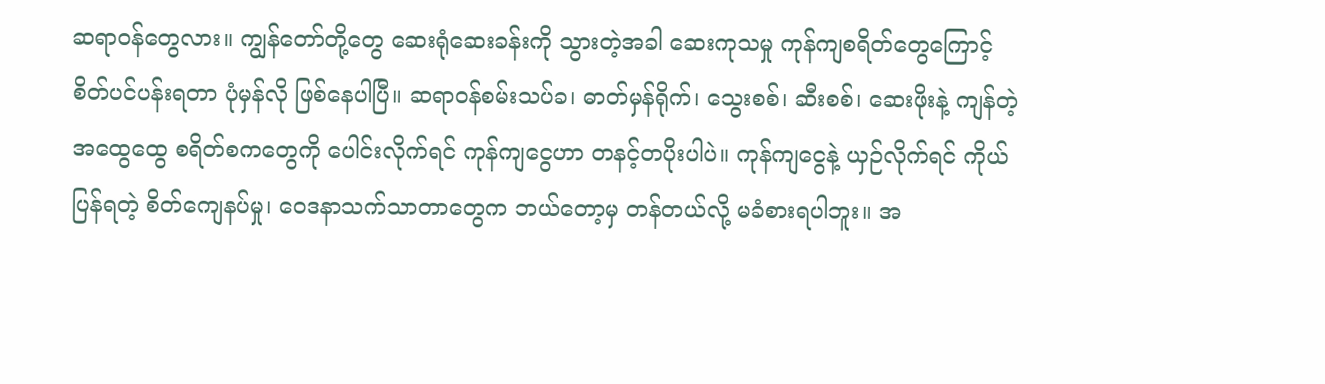ဆရာဝန်တွေလား။ ကျွန်တော်တို့တွေ ဆေးရုံဆေးခန်းကို သွားတဲ့အခါ ဆေးကုသမှု ကုန်ကျစရိတ်တွေကြောင့် စိတ်ပင်ပန်းရတာ ပုံမှန်လို ဖြစ်နေပါပြီ။ ဆရာဝန်စမ်းသပ်ခ၊ ဓာတ်မှန်ရိုက်၊ သွေးစစ်၊ ဆီးစစ်၊ ဆေးဖိုးနဲ့ ကျန်တဲ့ အထွေထွေ စရိတ်စကတွေကို ပေါင်းလိုက်ရင် ကုန်ကျငွေဟာ တနင့်တပိုးပါပဲ။ ကုန်ကျငွေနဲ့ ယှဉ်လိုက်ရင် ကိုယ်ပြန်ရတဲ့ စိတ်ကျေနပ်မှု၊ ဝေဒနာသက်သာတာတွေက ဘယ်တော့မှ တန်တယ်လို့ မခံစားရပါဘူး။ အ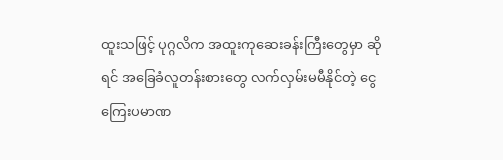ထူးသဖြင့် ပုဂ္ဂလိက အထူးကုဆေးခန်းကြီးတွေမှာ ဆိုရင် အခြေခံလူတန်းစားတွေ လက်လှမ်းမမီနိုင်တဲ့ ငွေကြေးပမာဏ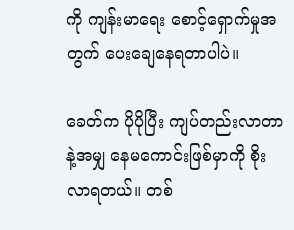ကို ကျန်းမာရေး စောင့်ရှောက်မှုအတွက် ပေးချေနေရတာပါပဲ။

ခေတ်က ပိုပိုပြီး ကျပ်တည်းလာတာနဲ့အမျှ နေမကောင်းဖြစ်မှာကို စိုးလာရတယ်။ တစ်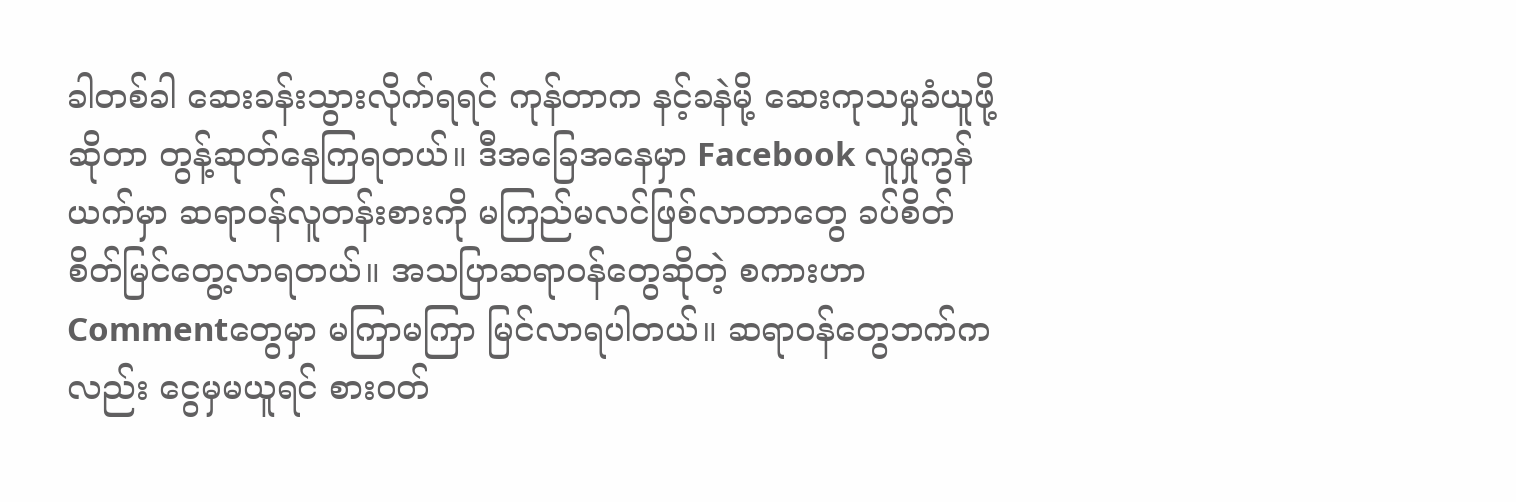ခါတစ်ခါ ဆေးခန်းသွားလိုက်ရရင် ကုန်တာက နင့်ခနဲမို့ ဆေးကုသမှုခံယူဖို့ဆိုတာ တွန့်ဆုတ်နေကြရတယ်။ ဒီအခြေအနေမှာ Facebook လူမှုကွန်ယက်မှာ ဆရာဝန်လူတန်းစားကို မကြည်မလင်ဖြစ်လာတာတွေ ခပ်စိတ်စိတ်မြင်တွေ့လာရတယ်။ အသပြာဆရာဝန်တွေဆိုတဲ့ စကားဟာ Commentတွေမှာ မကြာမကြာ မြင်လာရပါတယ်။ ဆရာဝန်တွေဘက်ကလည်း ငွေမှမယူရင် စားဝတ်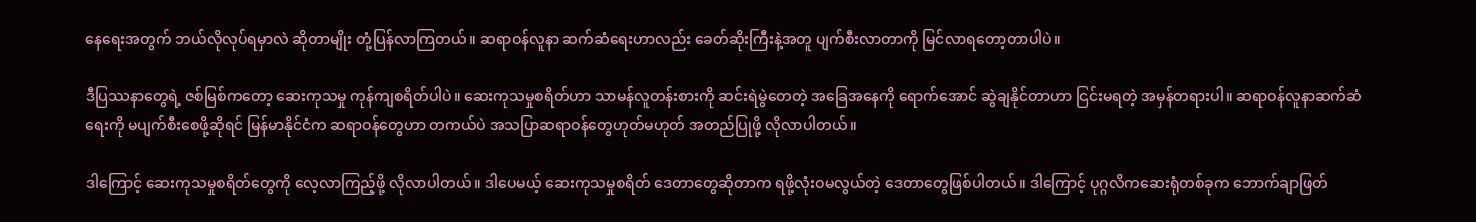နေရေးအတွက် ဘယ်လိုလုပ်ရမှာလဲ ဆိုတာမျိုး တုံ့ပြန်လာကြတယ်။ ဆရာဝန်လူနာ ဆက်ဆံရေးဟာလည်း ခေတ်ဆိုးကြီးနဲ့အတူ ပျက်စီးလာတာကို မြင်လာရတော့တာပါပဲ။

ဒီပြဿနာတွေရဲ့ ဇစ်မြစ်ကတော့ ဆေးကုသမှု ကုန်ကျစရိတ်ပါပဲ။ ဆေးကုသမှုစရိတ်ဟာ သာမန်လူတန်းစားကို ဆင်းရဲမွဲတေတဲ့ အခြေအနေကို ရောက်အောင် ဆွဲချနိုင်တာဟာ ငြင်းမရတဲ့ အမှန်တရားပါ။ ဆရာဝန်လူနာဆက်ဆံရေးကို မပျက်စီးစေဖို့ဆိုရင် မြန်မာနိုင်ငံက ဆရာဝန်တွေဟာ တကယ်ပဲ အသပြာဆရာဝန်တွေဟုတ်မဟုတ် အတည်ပြုဖို့ လိုလာပါတယ်။

ဒါကြောင့် ဆေးကုသမှုစရိတ်တွေကို လေ့လာကြည့်ဖို့ လိုလာပါတယ်။ ဒါပေမယ့် ဆေးကုသမှုစရိတ် ဒေတာတွေဆိုတာက ရဖို့လုံးဝမလွယ်တဲ့ ဒေတာတွေဖြစ်ပါတယ်။ ဒါကြောင့် ပုဂ္ဂလိကဆေးရုံတစ်ခုက ဘောက်ချာဖြတ်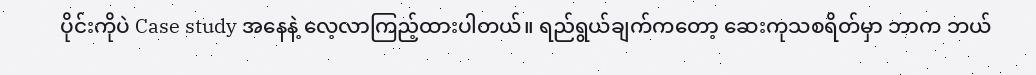ပိုင်းကိုပဲ Case study အနေနဲ့ လေ့လာကြည့်ထားပါတယ်။ ရည်ရွယ်ချက်ကတော့ ဆေးကုသစရိတ်မှာ ဘာက ဘယ်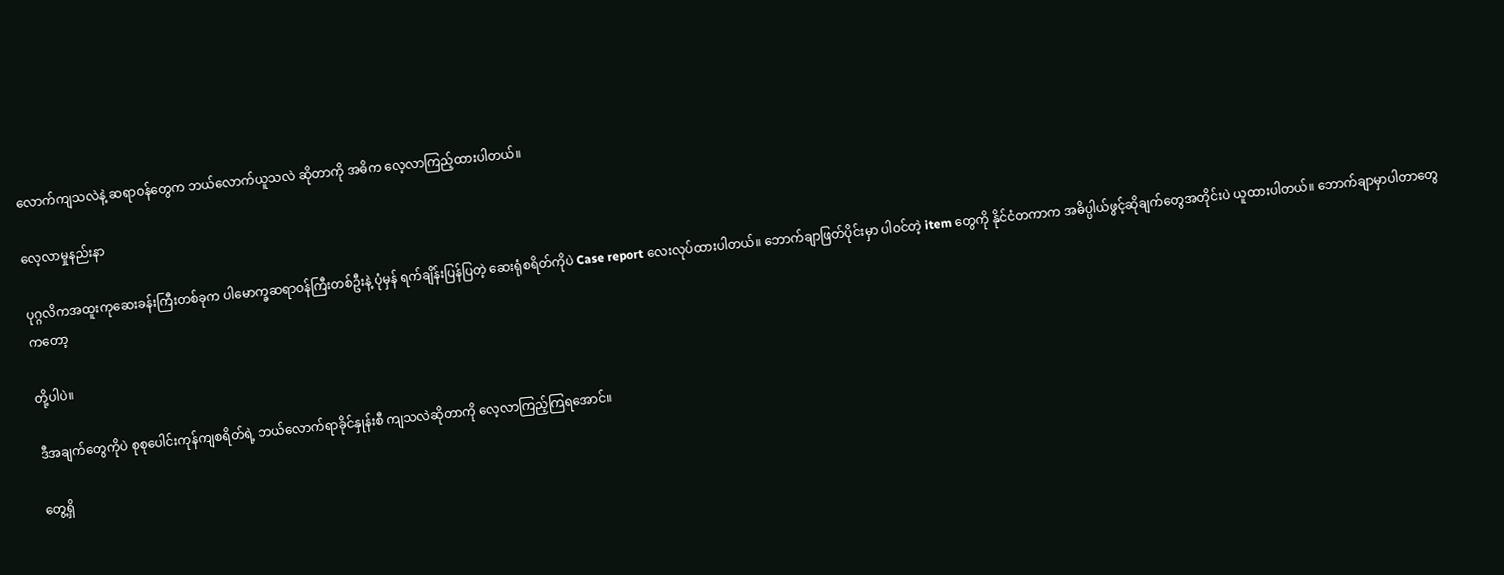လောက်ကျသလဲနဲ့ ဆရာဝန်တွေက ဘယ်လောက်ယူသလဲ ဆိုတာကို အဓိက လေ့လာကြည့်ထားပါတယ်။

လေ့လာမှုနည်းနာ

ပုဂ္ဂလိကအထူးကုဆေးခန်းကြီးတစ်ခုက ပါမောက္ခဆရာဝန်ကြီးတစ်ဦးနဲ့ ပုံမှန် ရက်ချိန်းပြန်ပြတဲ့ ဆေးရုံစရိတ်ကိုပဲ Case report လေးလုပ်ထားပါတယ်။ ဘောက်ချာဖြတ်ပိုင်းမှာ ပါဝင်တဲ့ item တွေကို နိုင်ငံတကာက အဓိပ္ပါယ်ဖွင့်ဆိုချက်တွေအတိုင်းပဲ ယူထားပါတယ်။ ဘောက်ချာမှာပါတာတွေကတော့

တို့ပါပဲ။

ဒီအချက်တွေကိုပဲ စုစုပေါင်းကုန်ကျစရိတ်ရဲ့ ဘယ်လောက်ရာခိုင်နှုန်းစီ ကျသလဲဆိုတာကို လေ့လာကြည့်ကြရအောင်။

တွေ့ရှိ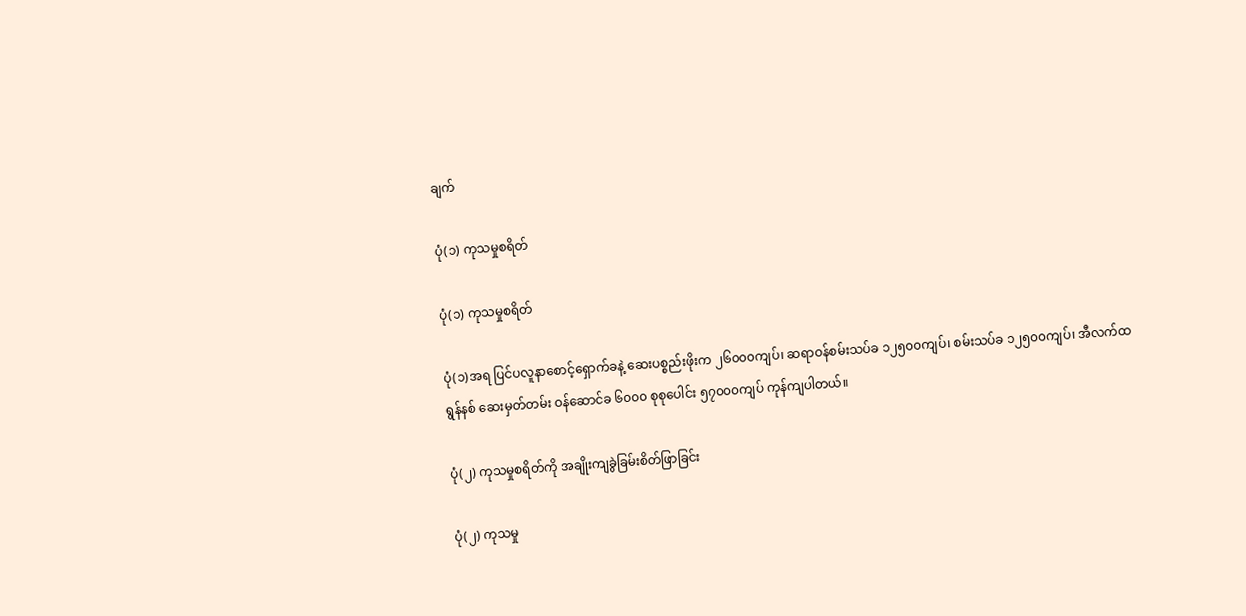ချက်

ပုံ(၁) ကုသမှုစရိတ်

ပုံ(၁) ကုသမှုစရိတ်

ပုံ(၁)အရ ပြင်ပလူနာစောင့်ရှောက်ခနဲ့ ဆေးပစ္စည်းဖိုးက ၂၆၀၀၀ကျပ်၊ ဆရာဝန်စမ်းသပ်ခ ၁၂၅၀၀ကျပ်၊ စမ်းသပ်ခ ၁၂၅၀၀ကျပ်၊ အီလက်ထရွန်နစ် ဆေးမှတ်တမ်း ဝန်ဆောင်ခ ၆၀၀၀ စုစုပေါင်း ၅၇၀၀၀ကျပ် ကုန်ကျပါတယ်။

ပုံ(၂) ကုသမှုစရိတ်ကို အချိုးကျခွဲခြမ်းစိတ်ဖြာခြင်း

ပုံ(၂) ကုသမှု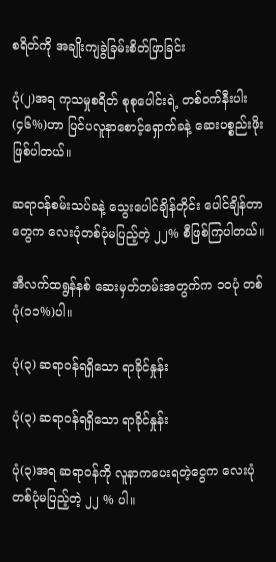စရိတ်ကို အချိုးကျခွဲခြမ်းစိတ်ဖြာခြင်း

ပုံ(၂)အရ ကုသမှုစရိတ် စုစုပေါင်းရဲ့ တစ်ဝက်နီးပါး (၄၆%)ဟာ ပြင်ပလူနာစောင့်ရှောက်ခနဲ့ ဆေးပစ္စည်းဖိုးဖြစ်ပါတယ်။

ဆရာဝန်စမ်းသပ်ခနဲ့ သွေးပေါင်ချိန်တိုင်း ပေါင်ချိန်တာတွေက လေးပုံတစ်ပုံမပြည့်တဲ့ ၂၂% စီဖြစ်ကြပါတယ်။

အီလက်ထရွန်နစ် ဆေးမှတ်တမ်းအတွက်က ၁၀ပုံ တစ်ပုံ(၁၁%)ပါ။

ပုံ(၃) ဆရာဝန်ရရှိသော ရာခိုင်နှုန်း

ပုံ(၃) ဆရာဝန်ရရှိသော ရာခိုင်နှုန်း

ပုံ(၃)အရ ဆရာဝန်ကို လူနာကပေးရတဲ့ငွေက လေးပုံတစ်ပုံမပြည့်တဲ့ ၂၂ % ပါ။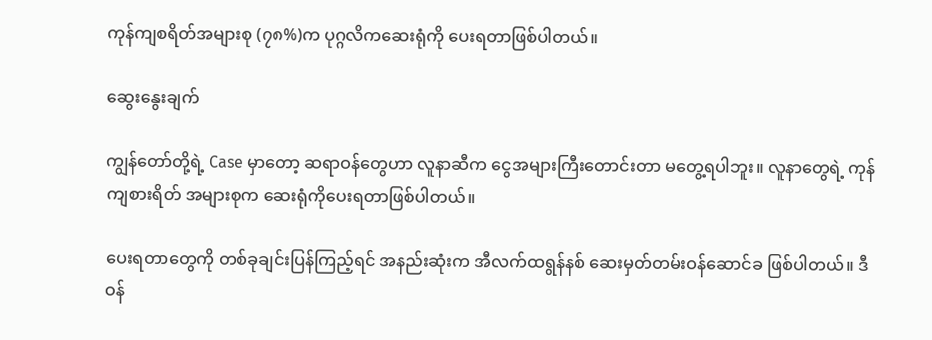ကုန်ကျစရိတ်အများစု (၇၈%)က ပုဂ္ဂလိကဆေးရုံကို ပေးရတာဖြစ်ပါတယ်။

ဆွေးနွေးချက်

ကျွန်တော်တို့ရဲ့ Case မှာတော့ ဆရာဝန်တွေဟာ လူနာဆီက ငွေအများကြီးတောင်းတာ မတွေ့ရပါဘူး။ လူနာတွေရဲ့ ကုန်ကျစားရိတ် အများစုက ဆေးရုံကိုပေးရတာဖြစ်ပါတယ်။

ပေးရတာတွေကို တစ်ခုချင်းပြန်ကြည့်ရင် အနည်းဆုံးက အီလက်ထရွန်နစ် ဆေးမှတ်တမ်းဝန်ဆောင်ခ ဖြစ်ပါတယ်။ ဒီဝန်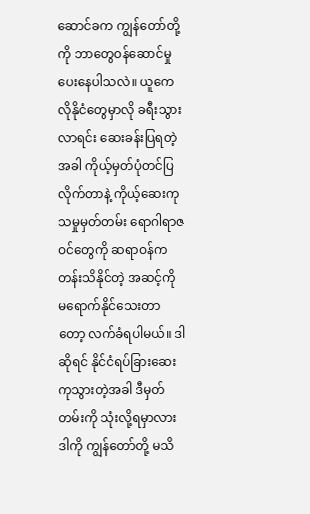ဆောင်ခက ကျွန်တော်တို့ကို ဘာတွေဝန်ဆောင်မှုပေးနေပါသလဲ။ ယူကေလိုနိုငံတွေမှာလို ခရီးသွားလာရင်း ဆေးခန်းပြရတဲ့အခါ ကိုယ့်မှတ်ပုံတင်ပြလိုက်တာနဲ့ ကိုယ့်ဆေးကုသမှုမှတ်တမ်း ရောဂါရာဇဝင်တွေကို ဆရာဝန်က တန်းသိနိုင်တဲ့ အဆင့်ကို မရောက်နိုင်သေးတာတော့ လက်ခံရပါမယ်။ ဒါဆိုရင် နိုင်ငံရပ်ခြားဆေးကုသွားတဲ့အခါ ဒီမှတ်တမ်းကို သုံးလို့ရမှာလား ဒါကို ကျွန်တော်တို့ မသိ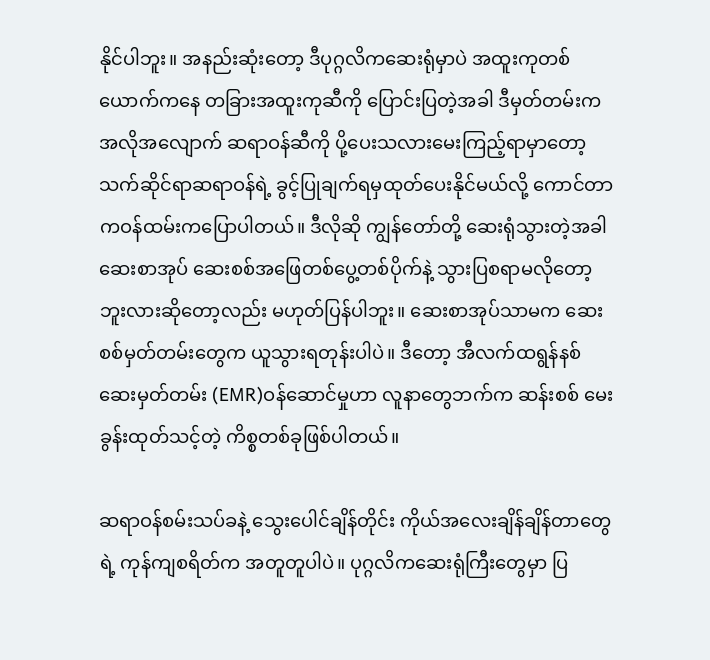နိုင်ပါဘူး။ အနည်းဆုံးတော့ ဒီပုဂ္ဂလိကဆေးရုံမှာပဲ အထူးကုတစ်ယောက်ကနေ တခြားအထူးကုဆီကို ပြောင်းပြတဲ့အခါ ဒီမှတ်တမ်းက အလိုအလျောက် ဆရာဝန်ဆီကို ပို့ပေးသလားမေးကြည့်ရာမှာတော့ သက်ဆိုင်ရာဆရာဝန်ရဲ့ ခွင့်ပြုချက်ရမှထုတ်ပေးနိုင်မယ်လို့ ကောင်တာကဝန်ထမ်းကပြောပါတယ်။ ဒီလိုဆို ကျွန်တော်တို့ ဆေးရုံသွားတဲ့အခါ ဆေးစာအုပ် ဆေးစစ်အဖြေတစ်ပွေ့တစ်ပိုက်နဲ့ သွားပြစရာမလိုတော့ဘူးလားဆိုတော့လည်း မဟုတ်ပြန်ပါဘူး။ ဆေးစာအုပ်သာမက ဆေးစစ်မှတ်တမ်းတွေက ယူသွားရတုန်းပါပဲ။ ဒီတော့ အီလက်ထရွန်နစ်ဆေးမှတ်တမ်း (EMR)ဝန်ဆောင်မှုဟာ လူနာတွေဘက်က ဆန်းစစ် မေးခွန်းထုတ်သင့်တဲ့ ကိစ္စတစ်ခုဖြစ်ပါတယ်။

ဆရာဝန်စမ်းသပ်ခနဲ့ သွေးပေါင်ချိန်တိုင်း ကိုယ်အလေးချိန်ချိန်တာတွေရဲ့ ကုန်ကျစရိတ်က အတူတူပါပဲ။ ပုဂ္ဂလိကဆေးရုံကြီးတွေမှာ ပြ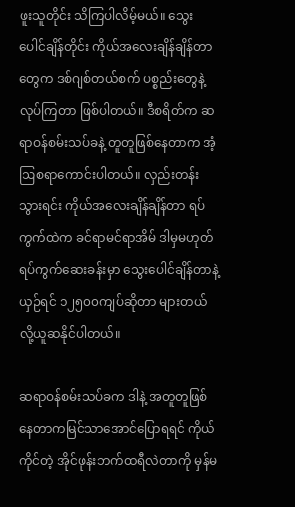ဖူးသူတိုင်း သိကြပါလိမ့်မယ်။ သွေးပေါင်ချိန်တိုင်း ကိုယ်အလေးချိန်ချိန်တာတွေက ဒစ်ဂျစ်တယ်စက် ပစ္စည်းတွေနဲ့လုပ်ကြတာ ဖြစ်ပါတယ်။ ဒီစရိတ်က ဆရာဝန်စမ်းသပ်ခနဲ့ တူတူဖြစ်နေတာက အံ့ဩစရာကောင်းပါတယ်။ လှည်းတန်းသွားရင်း ကိုယ်အလေးချိန်ချိန်တာ ရပ်ကွက်ထဲက ခင်ရာမင်ရာအိမ် ဒါမှမဟုတ် ရပ်ကွက်ဆေးခန်းမှာ သွေးပေါင်ချိန်တာနဲ့ယှဉ်ရင် ၁၂၅၀၀ကျပ်ဆိုတာ များတယ်လို့ယူဆနိုင်ပါတယ်။

ဆရာဝန်စမ်းသပ်ခက ဒါနဲ့ အတူတူဖြစ်နေတာကမြင်သာအောင်ပြောရရင် ကိုယ်ကိုင်တဲ့ အိုင်ဖုန်းဘက်ထရီလဲတာကို မှန်မ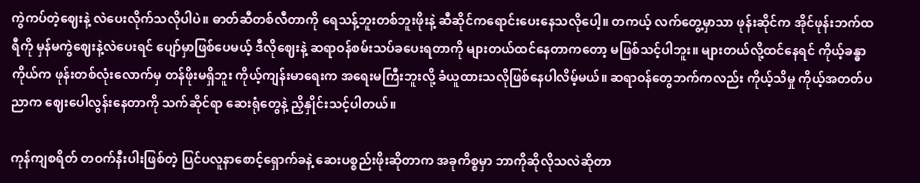ကွဲကပ်တဲ့ဈေးနဲ့ လဲပေးလိုက်သလိုပါပဲ။ ဓာတ်ဆီတစ်လီတာကို ရေသန့်ဘူးတစ်ဘူးဖိုးနဲ့ ဆီဆိုင်ကရောင်းပေးနေသလိုပေါ့။ တကယ့် လက်တွေ့မှာသာ ဖုန်းဆိုင်က အိုင်ဖုန်းဘက်ထရီကို မှန်မကွဲဈေးနဲ့လဲပေးရင် ပျော်မှာဖြစ်ပေမယ့် ဒီလိုဈေးနဲ့ ဆရာဝန်စမ်းသပ်ခပေးရတာကို များတယ်ထင်နေတာကတော့ မဖြစ်သင့်ပါဘူး။ များတယ်လို့ထင်နေရင် ကိုယ့်ခန္ဓာကိုယ်က ဖုန်းတစ်လုံးလောက်မှ တန်ဖိုးမရှိဘူး ကိုယ့်ကျန်းမာရေးက အရေးမကြီးဘူးလို့ ခံယူထားသလိုဖြစ်နေပါလိမ့်မယ်။ ဆရာဝန်တွေဘက်ကလည်း ကိုယ့်သိမှု ကိုယ့်အတတ်ပညာက ဈေးပေါလွန်းနေတာကို သက်ဆိုင်ရာ ဆေးရုံတွေနဲ့ ညှိနှိုင်းသင့်ပါတယ်။

ကုန်ကျစရိတ် တဝက်နီးပါးဖြစ်တဲ့ ပြင်ပလူနာစောင့်ရှောက်ခနဲ့ ဆေးပစ္စည်းဖိုးဆိုတာက အခုကိစ္စမှာ ဘာကိုဆိုလိုသလဲဆိုတာ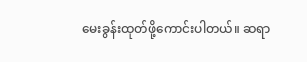မေးခွန်းထုတ်ဖို့ကောင်းပါတယ်။ ဆရာ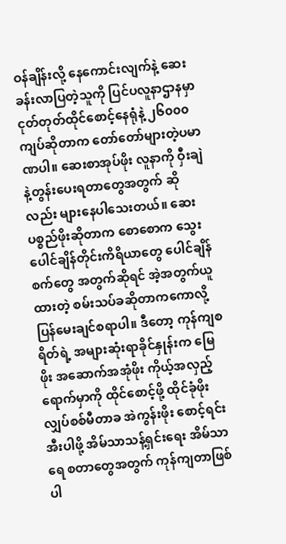ဝန်ချိန်းလို့ နေကောင်းလျက်နဲ့ ဆေးခန်းလာပြတဲ့သူကို ပြင်ပလူနာဌာနမှာ ငုတ်တုတ်ထိုင်စောင့်နေရုံနဲ့ ၂၆၀၀၀ကျပ်ဆိုတာက တော်တော်များတဲ့ပမာဏပါ။ ဆေးစာအုပ်ဖိုး လူနာကို ဝှီးချဲနဲ့တွန်းပေးရတာတွေအတွက် ဆိုလည်း များနေပါသေးတယ်။ ဆေးပစ္စည်ဖိုးဆိုတာက စောစောက သွေးပေါင်ချိန်တိုင်းကိရိယာတွေ ပေါင်ချိန်စက်တွေ အတွက်ဆိုရင် အဲ့အတွက်ယူထားတဲ့ စမ်းသပ်ခဆိုတာကကောလို့ ပြန်မေးချင်စရာပါ။ ဒီတော့ ကုန်ကျစရိတ်ရဲ့ အများဆုံးရာခိုင်နှုန်းက မြေဖိုး အဆောက်အအုံဖိုး ကိုယ့်အလှည့်ရောက်မှာကို ထိုင်စောင့်ဖို့ ထိုင်ခုံဖိုး လျှပ်စစ်မီတာခ အဲကွန်းဖိုး စောင့်ရင်း အီးပါဖို့ အိမ်သာသန့်ရှင်းရေး အိမ်သာရေ စတာတွေအတွက် ကုန်ကျတာဖြစ်ပါ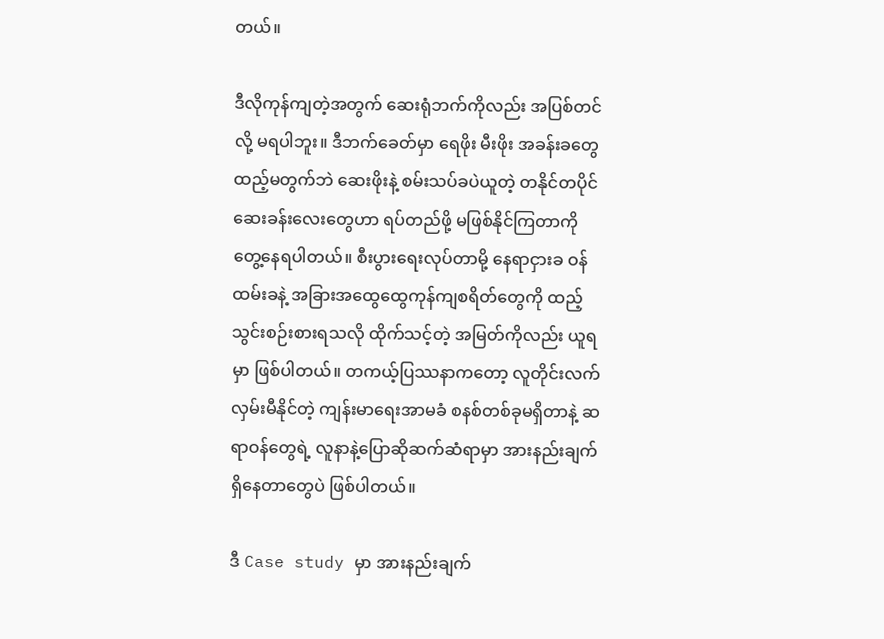တယ်။

ဒီလိုကုန်ကျတဲ့အတွက် ဆေးရုံဘက်ကိုလည်း အပြစ်တင်လို့ မရပါဘူး။ ဒီဘက်ခေတ်မှာ ရေဖိုး မီးဖိုး အခန်းခတွေ ထည့်မတွက်ဘဲ ဆေးဖိုးနဲ့ စမ်းသပ်ခပဲယူတဲ့ တနိုင်တပိုင်ဆေးခန်းလေးတွေဟာ ရပ်တည်ဖို့ မဖြစ်နိုင်ကြတာကို တွေ့နေရပါတယ်။ စီးပွားရေးလုပ်တာမို့ နေရာငှားခ ဝန်ထမ်းခနဲ့ အခြားအထွေထွေကုန်ကျစရိတ်တွေကို ထည့်သွင်းစဉ်းစားရသလို ထိုက်သင့်တဲ့ အမြတ်ကိုလည်း ယူရမှာ ဖြစ်ပါတယ်။ တကယ့်ပြဿနာကတော့ လူတိုင်းလက်လှမ်းမီနိုင်တဲ့ ကျန်းမာရေးအာမခံ စနစ်တစ်ခုမရှိတာနဲ့ ဆရာဝန်တွေရဲ့ လူနာနဲ့ပြောဆိုဆက်ဆံရာမှာ အားနည်းချက်ရှိနေတာတွေပဲ ဖြစ်ပါတယ်။

ဒီ Case study မှာ အားနည်းချက်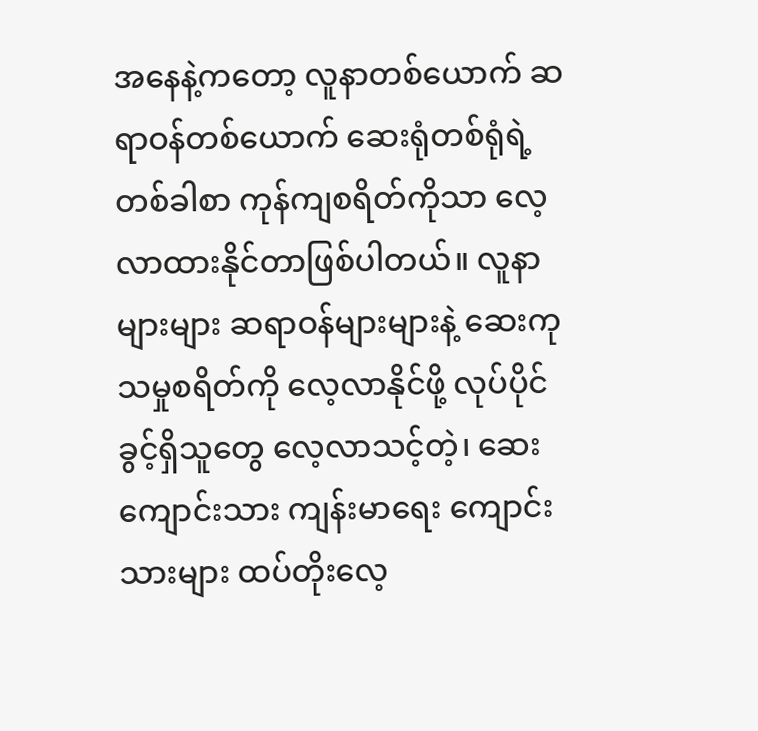အနေနဲ့ကတော့ လူနာတစ်ယောက် ဆရာဝန်တစ်ယောက် ဆေးရုံတစ်ရုံရဲ့ တစ်ခါစာ ကုန်ကျစရိတ်ကိုသာ လေ့လာထားနိုင်တာဖြစ်ပါတယ်။ လူနာများများ ဆရာဝန်များများနဲ့ ဆေးကုသမှုစရိတ်ကို လေ့လာနိုင်ဖို့ လုပ်ပိုင်ခွင့်ရှိသူတွေ လေ့လာသင့်တဲ့၊ ဆေးကျောင်းသား ကျန်းမာရေး ကျောင်းသားများ ထပ်တိုးလေ့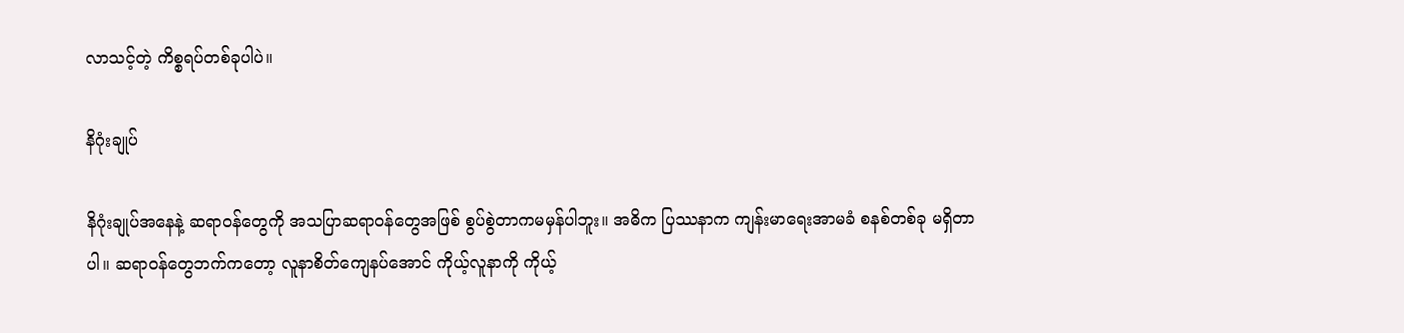လာသင့်တဲ့ ကိစ္စရပ်တစ်ခုပါပဲ။

နိဂုံးချုပ်

နိဂုံးချုပ်အနေနဲ့ ဆရာဝန်တွေကို အသပြာဆရာဝန်တွေအဖြစ် စွပ်စွဲတာကမမှန်ပါဘူး။ အဓိက ပြဿနာက ကျန်းမာရေးအာမခံ စနစ်တစ်ခု မရှိတာပါ။ ဆရာဝန်တွေဘက်ကတော့ လူနာစိတ်ကျေနပ်အောင် ကိုယ့်လူနာကို ကိုယ့်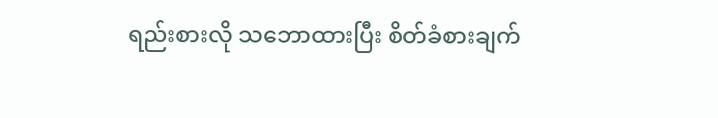ရည်းစားလို သဘောထားပြီး စိတ်ခံစားချက်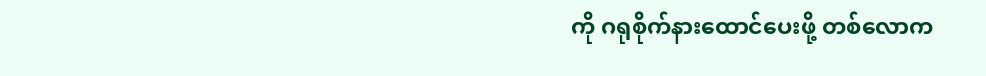ကို ဂရုစိုက်နားထောင်ပေးဖို့ တစ်လောက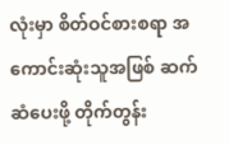လုံးမှာ စိတ်ဝင်စားစရာ အကောင်းဆုံးသူအဖြစ် ဆက်ဆံပေးဖို့ တိုက်တွန်း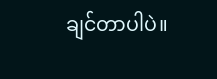ချင်တာပါပဲ။